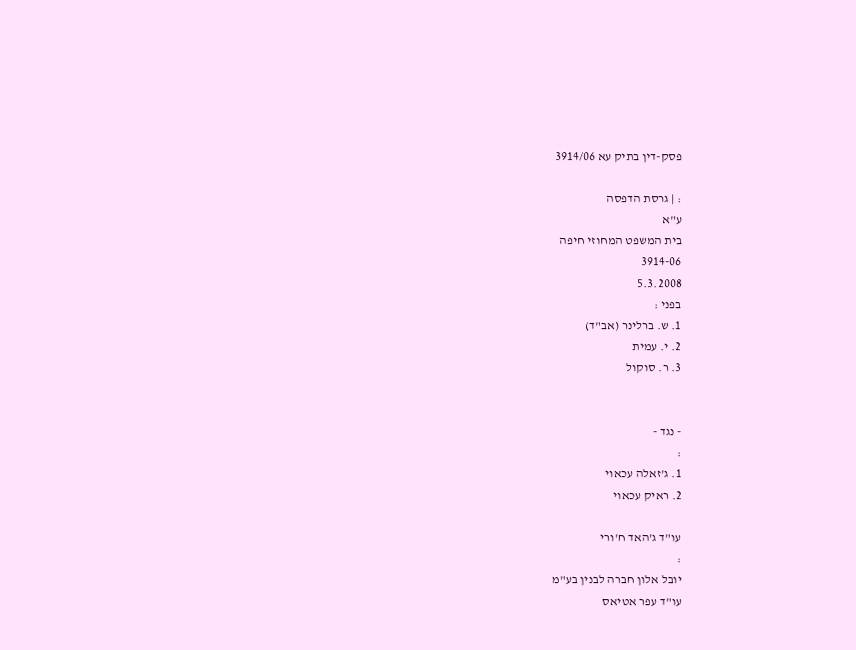פסק-דין בתיק עא 3914/06

: | גרסת הדפסה
ע"א
בית המשפט המחוזי חיפה
3914-06
5.3.2008
בפני :
1. ש. ברלינר (אב"ד)
2. י. עמית
3. ר. סוקול


- נגד -
:
1. ג'זאלה עכאוי
2. ראיק עכאוי

עו"ד ג'האד ח'ורי
:
יובל אלון חברה לבנין בע"מ
עו"ד עפר אטיאס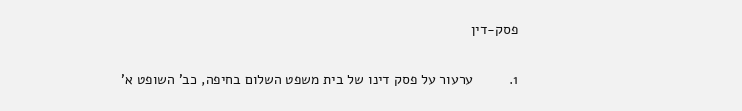פסק-דין

1.         ערעור על פסק דינו של בית משפט השלום בחיפה, כב' השופט א'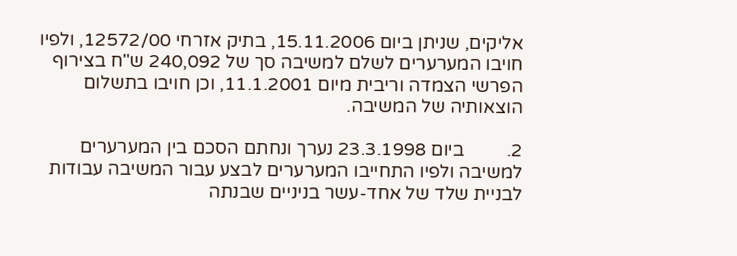אליקים, שניתן ביום 15.11.2006, בתיק אזרחי 12572/00, ולפיו חויבו המערערים לשלם למשיבה סך של 240,092 ש"ח בצירוף הפרשי הצמדה וריבית מיום 11.1.2001, וכן חויבו בתשלום הוצאותיה של המשיבה.

2.         ביום 23.3.1998 נערך ונחתם הסכם בין המערערים למשיבה ולפיו התחייבו המערערים לבצע עבור המשיבה עבודות לבניית שלד של אחד-עשר בניניים שבנתה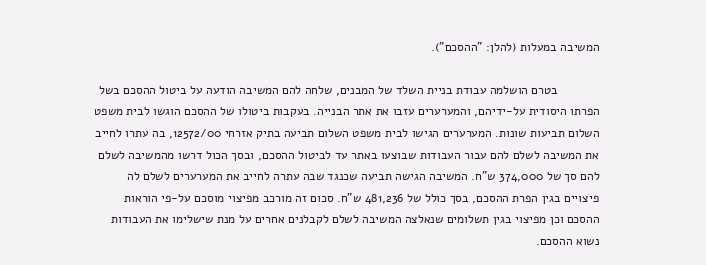המשיבה במעלות (להלן: "ההסכם").

            בטרם הושלמה עבודת בניית השלד של המבנים, שלחה להם המשיבה הודעה על ביטול ההסכם בשל הפרתו היסודית על-ידיהם, והמערערים עזבו את אתר הבנייה. בעקבות ביטולו של ההסכם הוגשו לבית משפט השלום תביעות שונות. המערערים הגישו לבית משפט השלום תביעה בתיק אזרחי 12572/00, בה עתרו לחייב את המשיבה לשלם להם עבור העבודות שבוצעו באתר עד לביטול ההסכם, ובסך הכול דרשו מהמשיבה לשלם להם סך של 374,000 ש"ח. המשיבה הגישה תביעה שכנגד שבה עתרה לחייב את המערערים לשלם לה פיצויים בגין הפרת ההסכם, בסך כולל של 481,236 ש"ח. סכום זה מורכב מפיצוי מוסכם על-פי הוראות ההסכם וכן מפיצוי בגין תשלומים שנאלצה המשיבה לשלם לקבלנים אחרים על מנת שישלימו את העבודות נשוא ההסכם.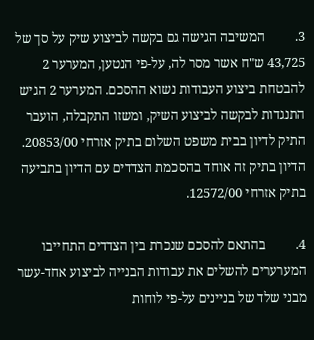3.         המשיבה הגישה גם בקשה לביצוע שיק על סך של 43,725 ש"ח אשר מסר לה, על-פי הנטען, המערער 2 להבטחת ביצוע העבודות נשוא ההסכם. המערער 2 הגיש התנגדות לבקשה לביצוע השיק, ומשזו התקבלה, הועבר התיק לדיון בבית משפט השלום בתיק אזרחי 20853/00. הדיון בתיק זה אוחד בהסכמת הצדדים עם הדיון בתביעה בתיק אזרחי 12572/00.

4.         בהתאם להסכם שנכרת בין הצדדים התחייבו המערערים להשלים את עבודות הבנייה לביצוע אחד-עשר מבני שלד של בניינים על-פי לוחות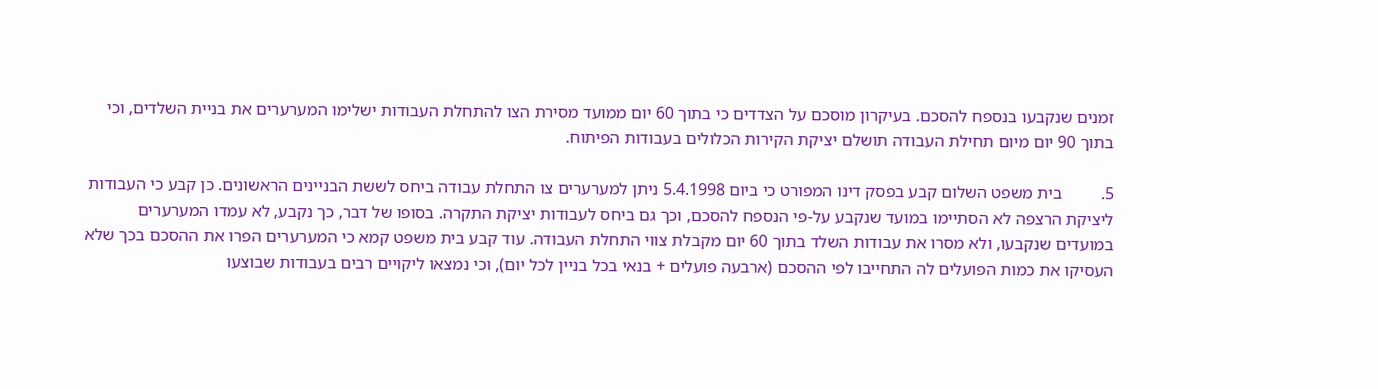זמנים שנקבעו בנספח להסכם. בעיקרון מוסכם על הצדדים כי בתוך 60 יום ממועד מסירת הצו להתחלת העבודות ישלימו המערערים את בניית השלדים, וכי בתוך 90 יום מיום תחילת העבודה תושלם יציקת הקירות הכלולים בעבודות הפיתוח.

5.         בית משפט השלום קבע בפסק דינו המפורט כי ביום 5.4.1998 ניתן למערערים צו התחלת עבודה ביחס לששת הבניינים הראשונים. כן קבע כי העבודות ליציקת הרצפה לא הסתיימו במועד שנקבע על-פי הנספח להסכם, וכך גם ביחס לעבודות יציקת התקרה. בסופו של דבר, כך נקבע, לא עמדו המערערים במועדים שנקבעו, ולא מסרו את עבודות השלד בתוך 60 יום מקבלת צווי התחלת העבודה. עוד קבע בית משפט קמא כי המערערים הפרו את ההסכם בכך שלא העסיקו את כמות הפועלים לה התחייבו לפי ההסכם (ארבעה פועלים + בנאי בכל בניין לכל יום), וכי נמצאו ליקויים רבים בעבודות שבוצעו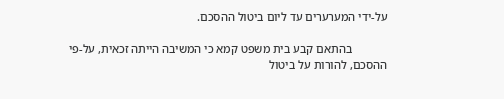על-ידי המערערים עד ליום ביטול ההסכם.

            בהתאם קבע בית משפט קמא כי המשיבה הייתה זכאית, על-פי ההסכם, להורות על ביטול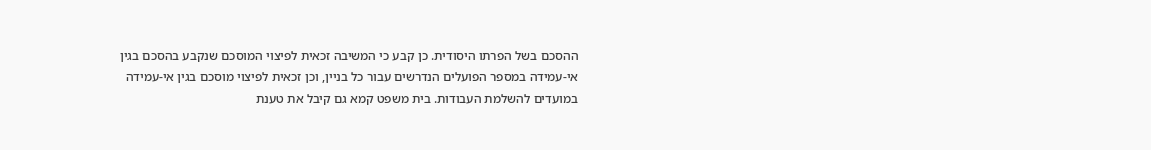ההסכם בשל הפרתו היסודית. כן קבע כי המשיבה זכאית לפיצוי המוסכם שנקבע בהסכם בגין אי-עמידה במספר הפועלים הנדרשים עבור כל בניין, וכן זכאית לפיצוי מוסכם בגין אי-עמידה במועדים להשלמת העבודות. בית משפט קמא גם קיבל את טענת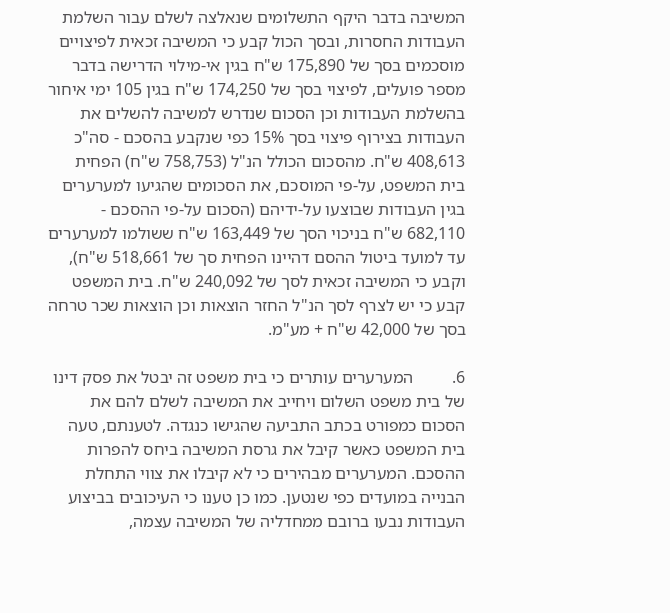המשיבה בדבר היקף התשלומים שנאלצה לשלם עבור השלמת העבודות החסרות, ובסך הכול קבע כי המשיבה זכאית לפיצויים מוסכמים בסך של 175,890 ש"ח בגין אי-מילוי הדרישה בדבר מספר פועלים, לפיצוי בסך של 174,250 ש"ח בגין 105 ימי איחור בהשלמת העבודות וכן הסכום שנדרש למשיבה להשלים את העבודות בצירוף פיצוי בסך 15% כפי שנקבע בהסכם - סה"כ 408,613 ש"ח. מהסכום הכולל הנ"ל (758,753 ש"ח) הפחית בית המשפט, על-פי המוסכם, את הסכומים שהגיעו למערערים בגין העבודות שבוצעו על-ידיהם (הסכום על-פי ההסכם - 682,110 ש"ח בניכוי הסך של 163,449 ש"ח ששולמו למערערים עד למועד ביטול ההסם דהיינו הפחית סך של 518,661 ש"ח), וקבע כי המשיבה זכאית לסך של 240,092 ש"ח. בית המשפט קבע כי יש לצרף לסך הנ"ל החזר הוצאות וכן הוצאות שכר טרחה בסך של 42,000 ש"ח + מע"מ.

6.         המערערים עותרים כי בית משפט זה יבטל את פסק דינו של בית משפט השלום ויחייב את המשיבה לשלם להם את הסכום כמפורט בכתב התביעה שהגישו כנגדה. לטענתם, טעה בית המשפט כאשר קיבל את גרסת המשיבה ביחס להפרות ההסכם. המערערים מבהירים כי לא קיבלו את צווי התחלת הבנייה במועדים כפי שנטען. כמו כן טענו כי העיכובים בביצוע העבודות נבעו ברובם ממחדליה של המשיבה עצמה,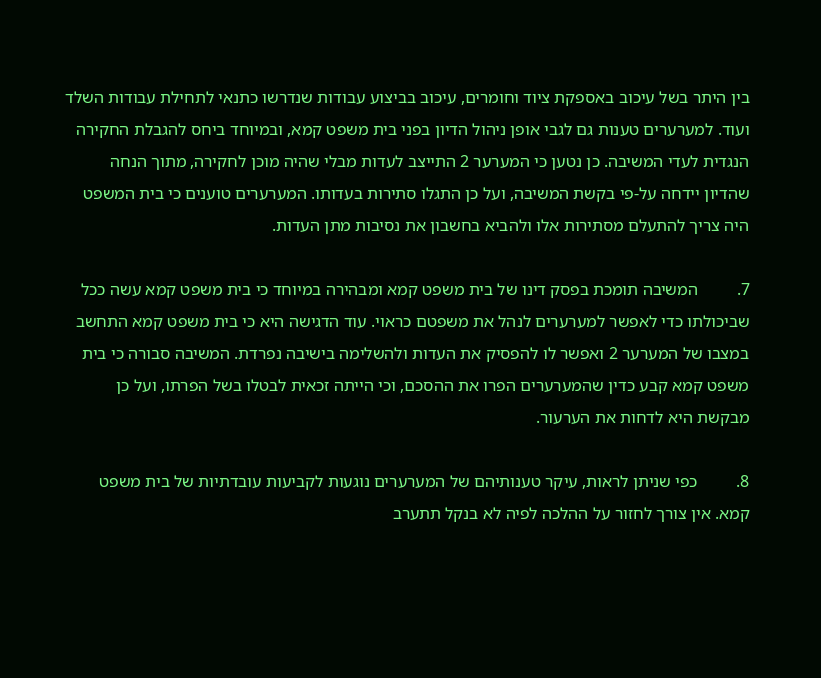בין היתר בשל עיכוב באספקת ציוד וחומרים, עיכוב בביצוע עבודות שנדרשו כתנאי לתחילת עבודות השלד ועוד. למערערים טענות גם לגבי אופן ניהול הדיון בפני בית משפט קמא, ובמיוחד ביחס להגבלת החקירה הנגדית לעדי המשיבה. כן נטען כי המערער 2 התייצב לעדות מבלי שהיה מוכן לחקירה, מתוך הנחה שהדיון יידחה על-פי בקשת המשיבה, ועל כן התגלו סתירות בעדותו. המערערים טוענים כי בית המשפט היה צריך להתעלם מסתירות אלו ולהביא בחשבון את נסיבות מתן העדות.

7.         המשיבה תומכת בפסק דינו של בית משפט קמא ומבהירה במיוחד כי בית משפט קמא עשה ככל שביכולתו כדי לאפשר למערערים לנהל את משפטם כראוי. עוד הדגישה היא כי בית משפט קמא התחשב במצבו של המערער 2 ואפשר לו להפסיק את העדות ולהשלימה בישיבה נפרדת. המשיבה סבורה כי בית משפט קמא קבע כדין שהמערערים הפרו את ההסכם, וכי הייתה זכאית לבטלו בשל הפרתו, ועל כן מבקשת היא לדחות את הערעור.

8.         כפי שניתן לראות, עיקר טענותיהם של המערערים נוגעות לקביעות עובדתיות של בית משפט קמא. אין צורך לחזור על ההלכה לפיה לא בנקל תתערב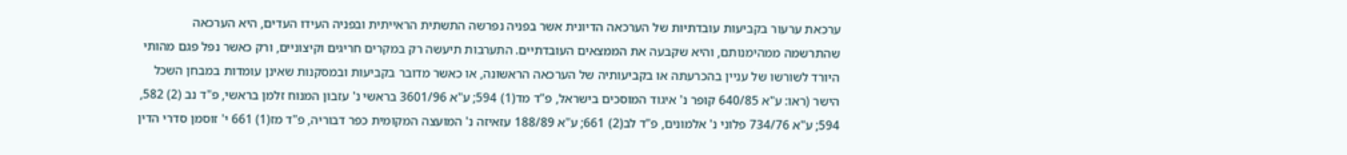ערכאת ערעור בקביעות עובדתיות של הערכאה הדיונית אשר בפניה נפרשה התשתית הראייתית ובפניה העידו העדים, היא הערכאה שהתרשמה ממהימנותם, והיא שקבעה את הממצאים העובדתיים. התערבות תיעשה רק במקרים חריגים וקיצוניים, ורק כאשר נפל פגם מהותי היורד לשורשו של עניין בהכרעתה או בקביעותיה של הערכאה הראשונה, או כאשר מדובר בקביעות ובמסקנות שאינן עומדות במבחן השכל הישר (ראו: ע"א 640/85 קופר נ' איגוד המוסכים בישראל, פ"ד מד(1) 594; ע"א 3601/96 בראשי נ' עזבון המנוח זלמן בראשי, פ"ד נב (2) 582, 594; ע"א 734/76 פלוני נ' אלמונים, פ"ד לב(2) 661; ע"א 188/89 עזאיזה נ' המועצה המקומית כפר דבוריה, פ"ד מז(1) 661 י' זוסמן סדרי הדין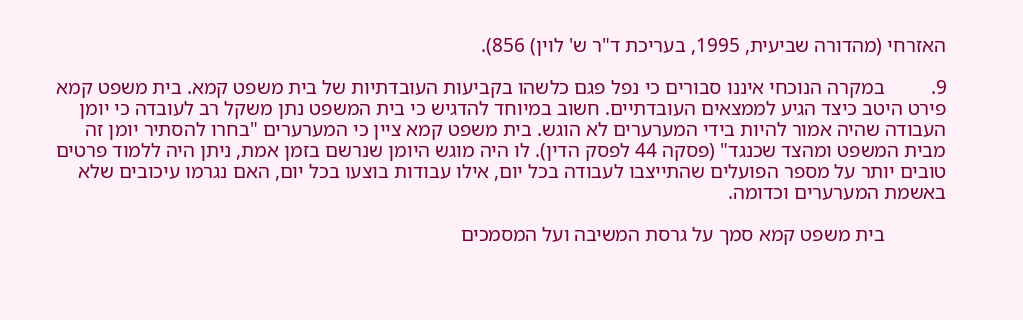האזרחי (מהדורה שביעית, 1995, בעריכת ד"ר ש' לוין) 856).

9.         במקרה הנוכחי איננו סבורים כי נפל פגם כלשהו בקביעות העובדתיות של בית משפט קמא. בית משפט קמא פירט היטב כיצד הגיע לממצאים העובדתיים. חשוב במיוחד להדגיש כי בית המשפט נתן משקל רב לעובדה כי יומן העבודה שהיה אמור להיות בידי המערערים לא הוגש. בית משפט קמא ציין כי המערערים "בחרו להסתיר יומן זה מבית המשפט ומהצד שכנגד" (פסקה 44 לפסק הדין). לו היה מוגש היומן שנרשם בזמן אמת, ניתן היה ללמוד פרטים טובים יותר על מספר הפועלים שהתייצבו לעבודה בכל יום, אילו עבודות בוצעו בכל יום, האם נגרמו עיכובים שלא באשמת המערערים וכדומה.

            בית משפט קמא סמך על גרסת המשיבה ועל המסמכים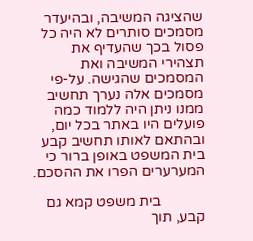שהציגה המשיבה, ובהיעדר מסמכים סותרים לא היה כל פסול בכך שהעדיף את תצהירי המשיבה ואת המסמכים שהגישה. על-פי מסמכים אלה נערך תחשיב ממנו ניתן היה ללמוד כמה פועלים היו באתר בכל יום, ובהתאם לאותו תחשיב קבע בית המשפט באופן ברור כי המערערים הפרו את ההסכם.

            בית משפט קמא גם קבע, תוך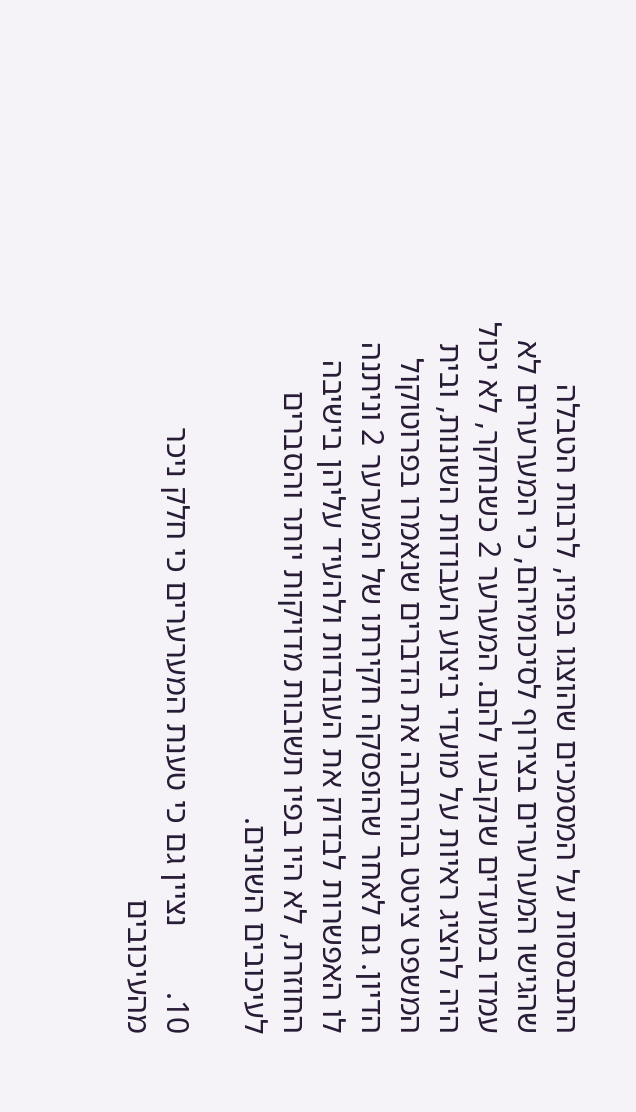התבססות על המסמכים שהוצגו בפניו, לרבות הטבלה שהגישו המערערים בצירוף לסיכומיהם, כי המערערים לא עמדו במועדים שנקבעו להם. המערער 2 כשנחקר, לא יכול היה להציג ראיות על מועדי ביצוע העבודות השונות, ובית המשפט ציטט בהרחבה את הדברים שנאמרו בפרוטוקול הדיון. גם לאחר שהופסקה חקירתו של המערער 2 וניתנה לו האפשרות לבדוק את העובדות ולהעיד עליהן בישיבה החוזרת, לא היו בפיו תשובות מדויקות יותר והסברים לעיכובים השונים.

10.        נציין גם כי טענת המערערים כי חלק ניכר מהעיכובים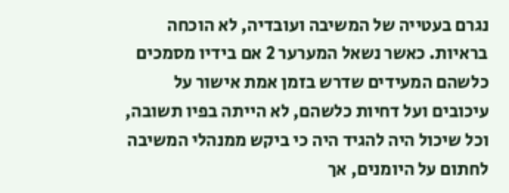נגרם בעטייה של המשיבה ועובדיה, לא הוכחה בראיות. כאשר נשאל המערער 2 אם בידיו מסמכים כלשהם המעידים שדרש בזמן אמת אישור על עיכובים ועל דחיות כלשהם, לא הייתה בפיו תשובה, וכל שיכול היה להגיד היה כי ביקש ממנהלי המשיבה לחתום על היומנים, אך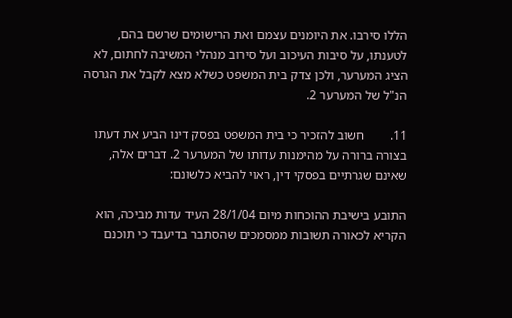הללו סירבו. את היומנים עצמם ואת הרישומים שרשם בהם, לטענתו, על סיבות העיכוב ועל סירוב מנהלי המשיבה לחתום, לא הציג המערער, ולכן צדק בית המשפט כשלא מצא לקבל את הגרסה הנ"ל של המערער 2.

11.        חשוב להזכיר כי בית המשפט בפסק דינו הביע את דעתו בצורה ברורה על מהימנות עדותו של המערער 2. דברים אלה, שאינם שגרתיים בפסקי דין, ראוי להביא כלשונם:

התובע בישיבת ההוכחות מיום 28/1/04 העיד עדות מביכה, הוא הקריא לכאורה תשובות ממסמכים שהסתבר בדיעבד כי תוכנם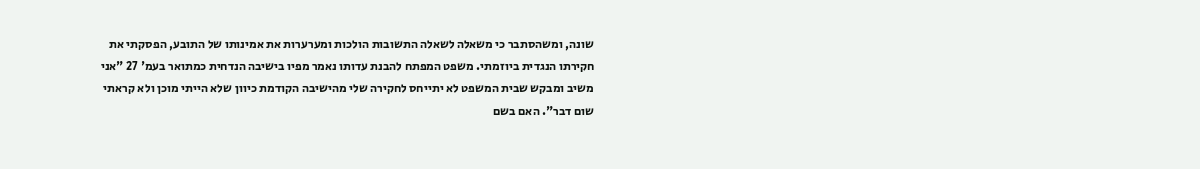שונה, ומשהסתבר כי משאלה לשאלה התשובות הולכות ומערערות את אמינותו של התובע, הפסקתי את חקירתו הנגדית ביוזמתי. משפט המפתח להבנת עדותו נאמר מפיו בישיבה הנדחית כמתואר בעמ' 27 "אני משיב ומבקש שבית המשפט לא יתייחס לחקירה שלי מהישיבה הקודמת כיוון שלא הייתי מוכן ולא קראתי שום דבר". האם בשם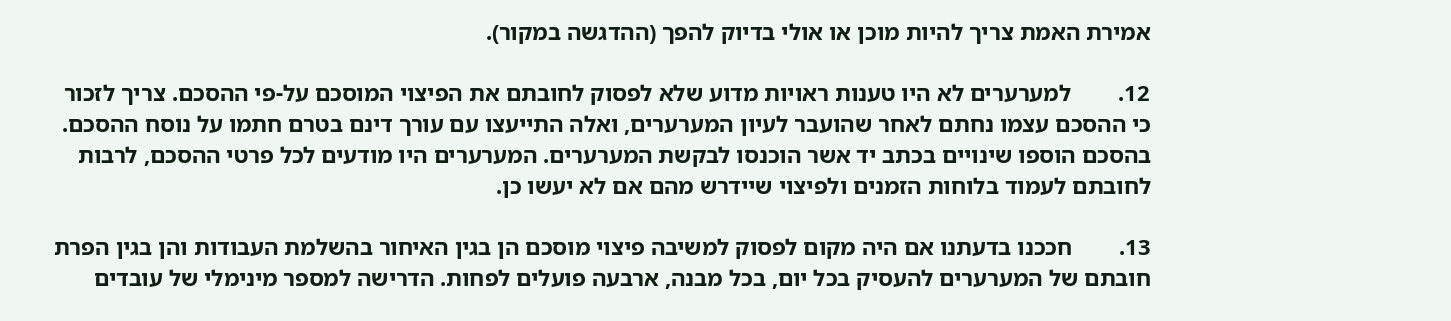אמירת האמת צריך להיות מוכן או אולי בדיוק להפך (ההדגשה במקור).

12.        למערערים לא היו טענות ראויות מדוע שלא לפסוק לחובתם את הפיצוי המוסכם על-פי ההסכם. צריך לזכור כי ההסכם עצמו נחתם לאחר שהועבר לעיון המערערים, ואלה התייעצו עם עורך דינם בטרם חתמו על נוסח ההסכם. בהסכם הוספו שינויים בכתב יד אשר הוכנסו לבקשת המערערים. המערערים היו מודעים לכל פרטי ההסכם, לרבות לחובתם לעמוד בלוחות הזמנים ולפיצוי שיידרש מהם אם לא יעשו כן.

13.        חככנו בדעתנו אם היה מקום לפסוק למשיבה פיצוי מוסכם הן בגין האיחור בהשלמת העבודות והן בגין הפרת חובתם של המערערים להעסיק בכל יום, בכל מבנה, ארבעה פועלים לפחות. הדרישה למספר מינימלי של עובדים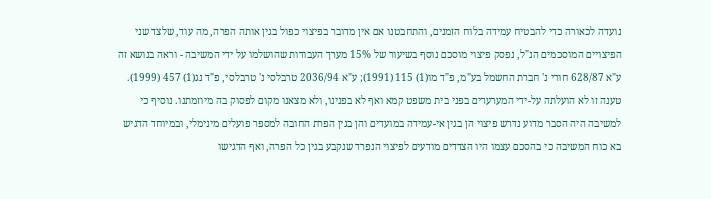נועדה לכאורה כדי להבטיח עמידה בלוח הזמנים, והתחבטנו אם אין מדובר בפיצוי כפול בגין אותה הפרה, מה עוד, שלצד שני הפיצויים המוסכמים הנ"ל, נפסק פיצוי מוסכם נוסף בשיעור של 15% מערך העבודות שהושלמו על ידי המשיבה - וראה בנושא זה ע"א 628/87 חורי נ' חברת החשמל בע"מ, פ"ד מו(1) 115 (1991); ע"א 2036/94 טרבלסי נ' טרבלסי, פ"ד נג(1) 457 (1999). טענה זו לא הועלתה על-ידי המערערים בפני בית משפט קמא ואף לא בפנינו, ולא מצאנו מקום לפסוק בה מיוזמתנו. נוסיף כי למשיבה היה הסבר מדוע נדרש פיצוי הן בגין אי-עמידה במועדים והן בגין הפרת החובה למספר פועלים מינימלי, ובמיוחד הדגיש בא כוח המשיבה כי בהסכם עצמו היו הצדדים מודעים לפיצוי הנפרד שנקבע בגין כל הפרה, ואף הדגישו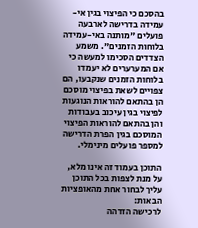בהסכם כי הפיצוי בגין אי-עמידה בדרישה לארבעה פועלים "מותנה באי-עמידה בלוחות הזמנים". משמע הצדדים הסכימו למעשה כי אם המערערים לא יעמדו בלוחות הזמנים שנקבעו, הם צפויים לשאת בפיצוי מוסכם הן בהתאם להוראות הנוגעות לפיצוי בגין עיכוב בעבודות והן בהתאם להוראות הפיצוי המוסכם בגין הפרת הדרישה למספר פועלים מינימלי.

התוכן בעמוד זה אינו מלא, על מנת לצפות בכל התוכן עליך לבחור אחת מהאופציות הבאות:
לרכישה הזדהה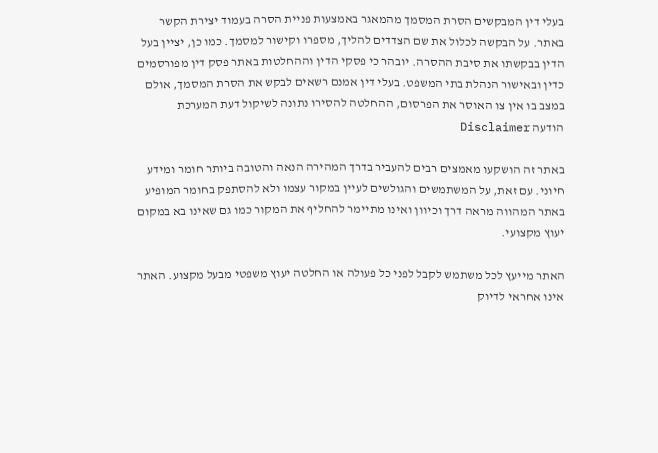בעלי דין המבקשים הסרת המסמך מהמאגר באמצעות פניית הסרה בעמוד יצירת הקשר באתר. על הבקשה לכלול את שם הצדדים להליך, מספרו וקישור למסמך. כמו כן, יציין בעל הדין בבקשתו את סיבת ההסרה. יובהר כי פסקי הדין וההחלטות באתר פסק דין מפורסמים כדין ובאישור הנהלת בתי המשפט. בעלי דין אמנם רשאים לבקש את הסרת המסמך, אולם במצב בו אין צו האוסר את הפרסום, ההחלטה להסירו נתונה לשיקול דעת המערכת
הודעה Disclaimer

באתר זה הושקעו מאמצים רבים להעביר בדרך המהירה הנאה והטובה ביותר חומר ומידע חיוני. עם זאת, על המשתמשים והגולשים לעיין במקור עצמו ולא להסתפק בחומר המופיע באתר המהווה מראה דרך וכיוון ואינו מתיימר להחליף את המקור כמו גם שאינו בא במקום יעוץ מקצועי.

האתר מייעץ לכל משתמש לקבל לפני כל פעולה או החלטה יעוץ משפטי מבעל מקצוע. האתר אינו אחראי לדיוק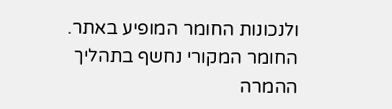ולנכונות החומר המופיע באתר. החומר המקורי נחשף בתהליך ההמרה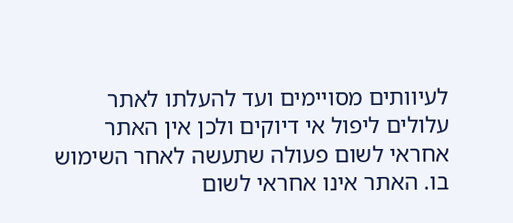לעיוותים מסויימים ועד להעלתו לאתר עלולים ליפול אי דיוקים ולכן אין האתר אחראי לשום פעולה שתעשה לאחר השימוש בו. האתר אינו אחראי לשום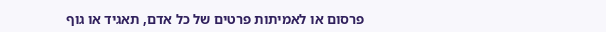פרסום או לאמיתות פרטים של כל אדם, תאגיד או גוף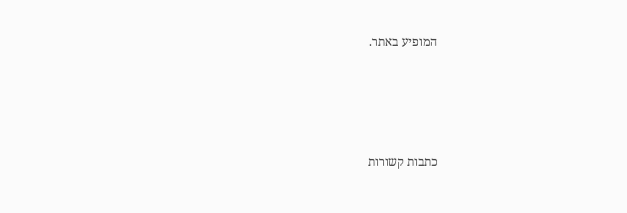המופיע באתר.




כתבות קשורות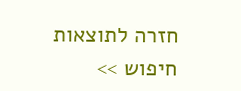חזרה לתוצאות חיפוש >>